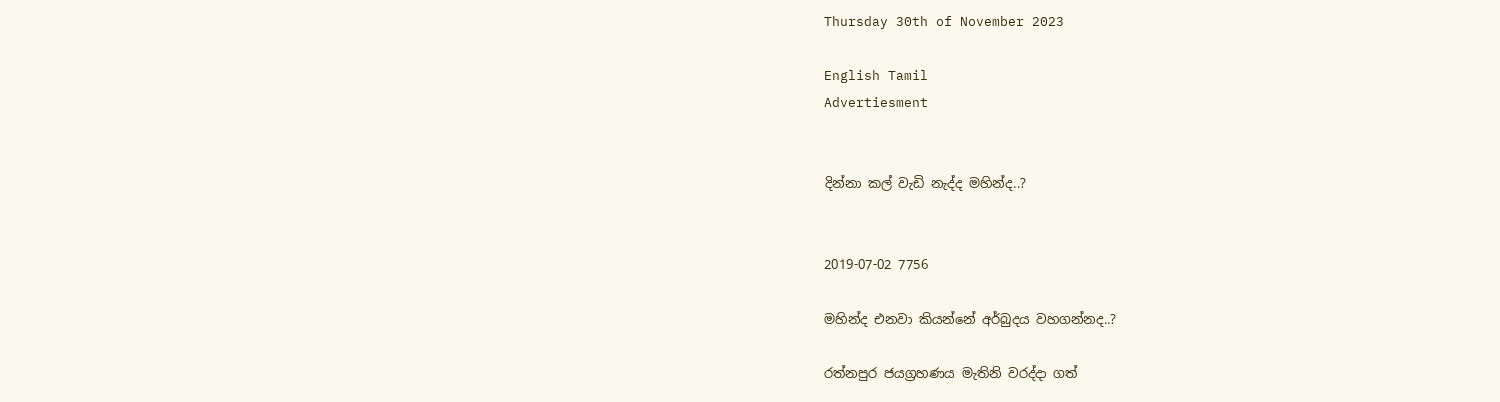Thursday 30th of November 2023

English Tamil
Advertiesment


දින්නා කල් වැඩි නැද්ද මහින්ද..?


2019-07-02 7756

මහින්ද එනවා කියන්නේ අර්බුදය වහගන්නද..?

රත්නපුර ජයග්‍රහණය මැතිනි වරද්දා ගත්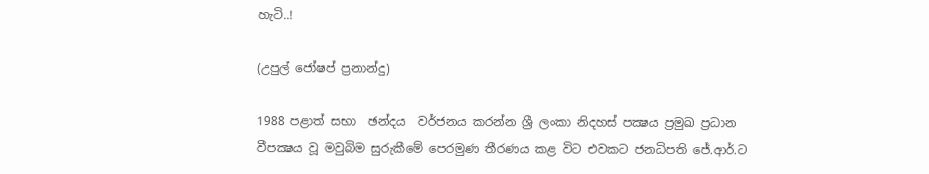හැටි..!

(උපුල් ජෝෂප් ප්‍රනාන්දු)

1988 පළාත් සභා  ඡන්දය  වර්ජනය කරන්න ශ්‍රී ලංකා නිදහස් පක්‍ෂය ප්‍රමුඛ ප්‍රධාන වීපක්‍ෂය වූ මවුබිම සුරුකීමේ පෙරමුණ තීරණය කළ විට එවකට ජනධිපති ජේ.ආර්.ට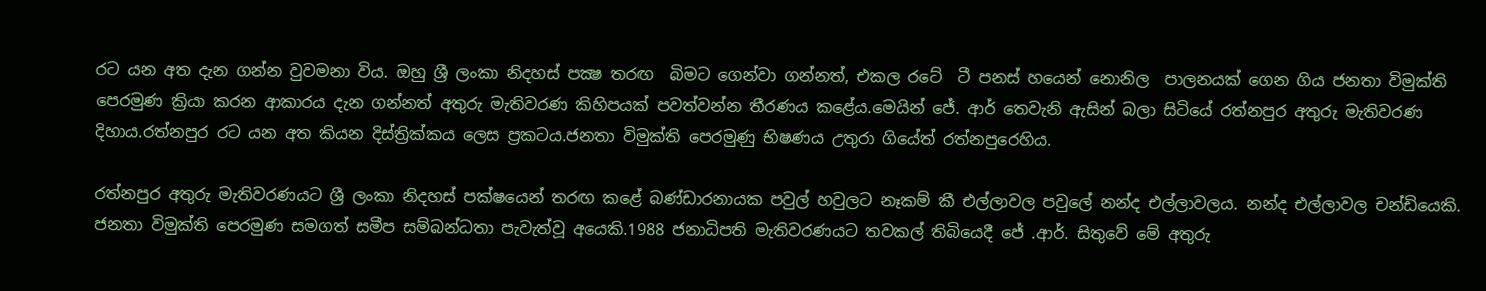රට යන අත දැන ගන්න වුවමනා විය. ඔහු ශ්‍රී ලංකා නිදහස් පක්‍ෂ තරඟ  බිමට ගෙන්වා ගන්නත්, එකල රටේ  ටී පනස් හයෙන් නොනිල  පාලනයක් ගෙන ගිය ජනතා විමුක්ති පෙරමුණ ක්‍රියා කරන ආකාරය දැන ගන්නත් අතුරු මැතිවරණ කිහිපයක් පවත්වන්න තීරණය කළේය.මෙයින් ජේ. ආර් තෙවැනි ඇසින් බලා සිටියේ රත්නපුර අතුරු මැතිවරණ දිහාය.රත්නපුර රට යන අත කියන දිස්ත්‍රික්කය ලෙස ප්‍රකටය.ජනතා විමුක්ති පෙරමුණු භිෂණය උතුරා ගියේත් රත්නපුරෙහිය.

රත්නපුර අතුරු මැතිවරණයට ශ්‍රී ලංකා නිදහස් පක්ෂයෙන් තරඟ කළේ බණ්ඩාරනායක පවුල් හවුලට නෑකම් කී එල්ලාවල පවුලේ නන්ද එල්ලාවලය. නන්ද එල්ලාවල චන්ඩියෙකි. ජනතා විමුක්ති පෙරමුණ සමගත් සමීප සම්බන්ධතා පැවැත්වූ අයෙකි.1988 ජනාධිපති මැතිවරණයට තවකල් තිබියෙදී ජේ .ආර්. සිතුවේ මේ අතුරු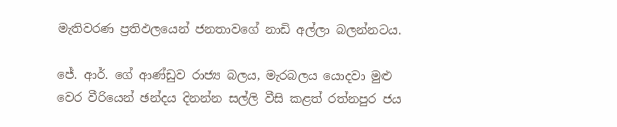මැතිවරණ ප්‍රතිඵලයෙන් ජනතාවගේ නාඩි අල්ලා බලන්නටය.

ජේ. ආර්. ගේ ආණ්ඩුව රාජ්‍ය බලය, මැරබලය යොදවා මුළු වෙර වීරියෙන් ඡන්දය දිනන්න සල්ලි වීසි කළත් රත්නපුර ජය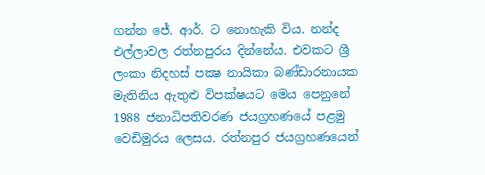ගන්න ජේ. ආර්. ට නොහැකි විය. නන්ද එල්ලාවල රත්නපුරය දින්නේය. එවකට ශ්‍රී ලංකා නිදහස් පක්‍ෂ නායිකා බණ්ඩාරනායක මැතිනිය ඇතුළු විපක්ෂයට මෙය පෙනුනේ 1988 ජනාධිපතිවරණ ජයග්‍රහණයේ පළමු වෙඩිමුරය ලෙසය. රත්නපුර ජයග්‍රහණයෙන්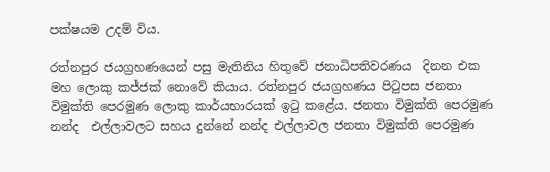පක්ෂයම උදම් විය.

රත්නපුර ජයග්‍රහණයෙන් පසු මැතිනිය හිතුවේ ජනාධිපතිවරණය  දිනන එක මහ ලොකු කජ්ජක් නොවේ කියාය. රත්නපුර ජයග්‍රහණය පිටුපස ජනතා විමුක්ති පෙරමුණ ලොකු කාර්යභාරයක් ඉටු කළේය. ජනතා විමුක්ති පෙරමුණ නන්ද  එල්ලාවලට සහය දුන්නේ නන්ද එල්ලාවල ජනතා විමුක්ති පෙරමුණ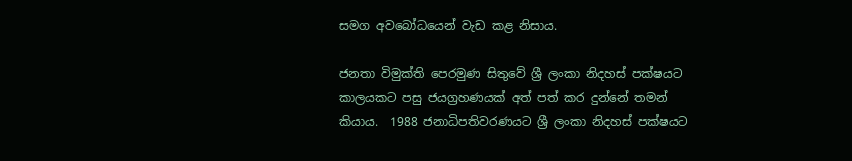සමග අවබෝධයෙන් වැඩ කළ නිසාය.

ජනතා විමුක්ති පෙරමුණ සිතුවේ ශ්‍රී ලංකා නිදහස් පක්ෂයට කාලයකට පසු ජයග්‍රහණයක් අත් පත් කර දුන්නේ තමන් කියාය.  1988 ජනාධිපතිවරණයට ශ්‍රී ලංකා නිදහස් පක්ෂයට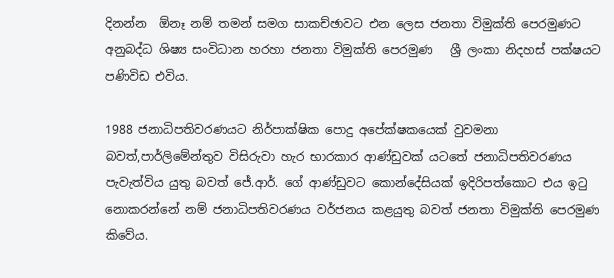දිනන්න  ඕනෑ නම් තමන් සමග සාකච්ඡාවට එන ලෙස ජනතා විමුක්ති පෙරමුණට අනුබද්ධ ශිෂ්‍ය සංවිධාන හරහා ජනතා විමුක්ති පෙරමුණ   ශ්‍රී ලංකා නිදහස් පක්ෂයට පණිවිඩ එවිය.

1988 ජනාධිපතිවරණයට නිර්පාක්ෂික පොදු අපේක්ෂකයෙක් වුවමනා බවත්,පාර්ලිමේන්තුව විසිරුවා හැර භාරකාර ආණ්ඩුවක් යටතේ ජනාධිපතිවරණය පැවැත්විය යුතු බවත් ජේ.ආර්. ගේ ආණ්ඩුවට කොන්දේසියක් ඉදිරිපත්කොට එය ඉටු නොකරන්නේ නම් ජනාධිපතිවරණය වර්ජනය කළයුතු බවත් ජනතා විමුක්ති පෙරමුණ කිවේය.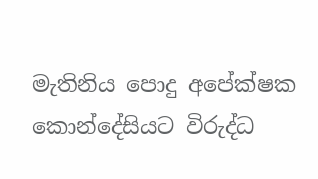මැතිනිය පොදු අපේක්ෂක කොන්දේසියට විරුද්ධ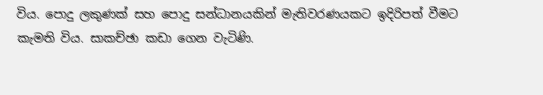විය. පොදු ලකුණක් සහ පොදු සන්ධානයකින් මැතිවරණයකට ඉදිරිපත් වීමට කැමති විය. සාකච්ඡා කඩා ගෙන වැටිණි.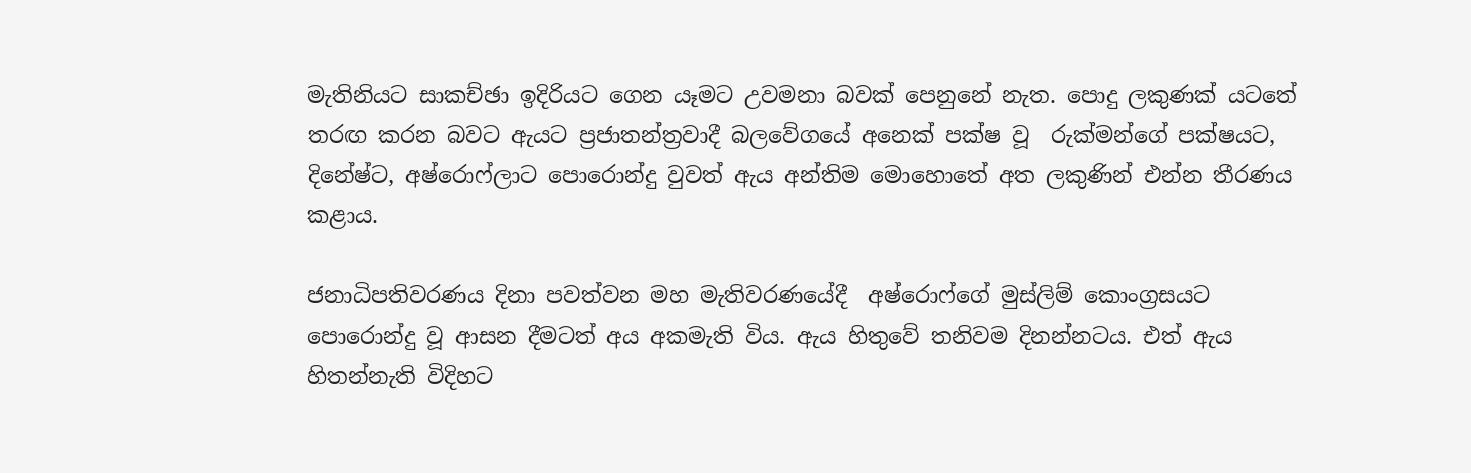මැතිනියට සාකච්ඡා ඉදිරියට ගෙන යෑමට උවමනා බවක් පෙනුනේ නැත. පොදු ලකුණක් යටතේ තරඟ කරන බවට ඇයට ප්‍රජාතන්ත්‍රවාදී බලවේගයේ අනෙක් පක්ෂ වූ  රුක්මන්ගේ පක්ෂයට, දිනේෂ්ට, අෂ්රොෆ්ලාට පොරොන්දු වුවත් ඇය අන්තිම මොහොතේ අත ලකුණින් එන්න තීරණය  කළාය.

ජනාධිපතිවරණය දිනා පවත්වන මහ මැතිවරණයේදී  අෂ්රොෆ්ගේ මුස්ලිම් කොංග්‍රසයට පොරොන්දු වූ ආසන දීමටත් අය අකමැති විය. ඇය හිතුවේ තනිවම දිනන්නටය. එත් ඇය හිතන්නැති විදිහට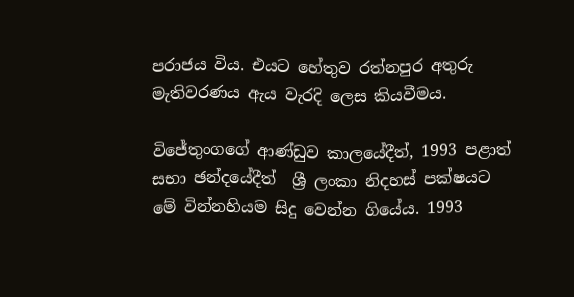පරාජය විය. එයට හේතුව රත්නපුර අතුරු මැතිවරණය ඇය වැරදි ලෙස කියවීමය.

විජේතුංගගේ ආණ්ඩුව කාලයේදීත්, 1993 පළාත් සභා ඡන්දයේදීත්  ශ්‍රී ලංකා නිදහස් පක්ෂයට මේ වින්නහියම සිදු වෙන්න ගියේය. 1993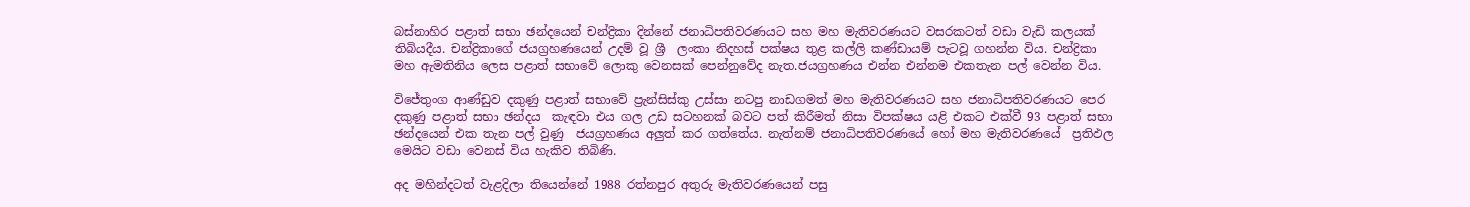බස්නාහිර පළාත් සභා ඡන්දයෙන් චන්ද්‍රිකා දින්නේ ජනාධිපතිවරණයට සහ මහ මැතිවරණයට වසරකටත් වඩා වැඩි කලයක් තිබියදීය. චන්ද්‍රිකාගේ ජයග්‍රහණයෙන් උදම් වූ ශ්‍රී  ලංකා නිදහස් පක්ෂය තුළ කල්ලි කණ්ඩායම් පැටවූ ගහන්න විය. චන්ද්‍රිකා මහ ඇමතිනිය ලෙස පළාත් සභාවේ ලොකු වෙනසක් පෙන්නුවේද නැත.ජයග්‍රහණය එන්න එන්නම එකතැන පල් වෙන්න විය.

විජේතුංග ආණ්ඩුව දකුණු පළාත් සභාවේ ප්‍රැන්සිස්කු උස්සා නටපු නාඩගමත් මහ මැතිවරණයට සහ ජනාධිපතිවරණයට පෙර දකුණු පළාත් සභා ඡන්දය  කැඳවා එය ගල උඩ සටහනක් බවට පත් කිරීමත් නිසා විපක්ෂය යළි එකට එක්වී 93 පළාත් සභා ඡන්දයෙන් එක තැන පල් වුණු  ජයග්‍රහණය අලුත් කර ගත්තේය. නැත්නම් ජනාධිපතිවරණයේ හෝ මහ මැතිවරණයේ  ප්‍රතිඵල  මෙයිට වඩා වෙනස් විය හැකිව තිබිණි.

අද මහින්දටත් වැළදිලා තියෙන්නේ 1988 රත්නපුර අතුරු මැතිවරණයෙන් පසු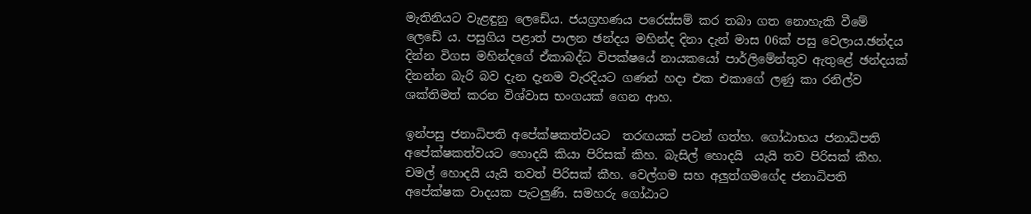මැතිනියට වැළඳුනු ලෙඩේය. ජයග්‍රහණය පරෙස්සම් කර තබා ගත නොහැකි වීමේ ලෙඩේ ය. පසුගිය පළාත් පාලන ඡන්දය මහින්ද දිනා දැන් මාස 06ක් පසු වෙලාය.ඡන්දය දින්න විගස මහින්දගේ ඒකාබද්ධ විපක්ෂයේ නායකයෝ පාර්ලිමේන්තුව ඇතුළේ ඡන්දයක් දිනන්න බැරි බව දැන දැනම වැරදියට ගණන් හදා එක එකාගේ ලණු කා රනිල්ව ශක්තිමත් කරන විශ්වාස භංගයක් ගෙන ආහ.

ඉන්පසු ජනාධිපති අපේක්ෂකත්වයට  තරඟයක් පටන් ගත්හ. ගෝඨාභය ජනාධිපති අපේක්ෂකත්වයට හොදයි කියා පිරිසක් කිහ. බැසිල් හොදයි  යැයි තව පිරිසක් කීහ. චමල් හොදයි යැයි තවත් පිරිසක් කීහ. වෙල්ගම සහ අලුත්ගමගේද ජනාධිපති අපේක්ෂක වාදයක පැටලුණි. සමහරු ගෝඨාට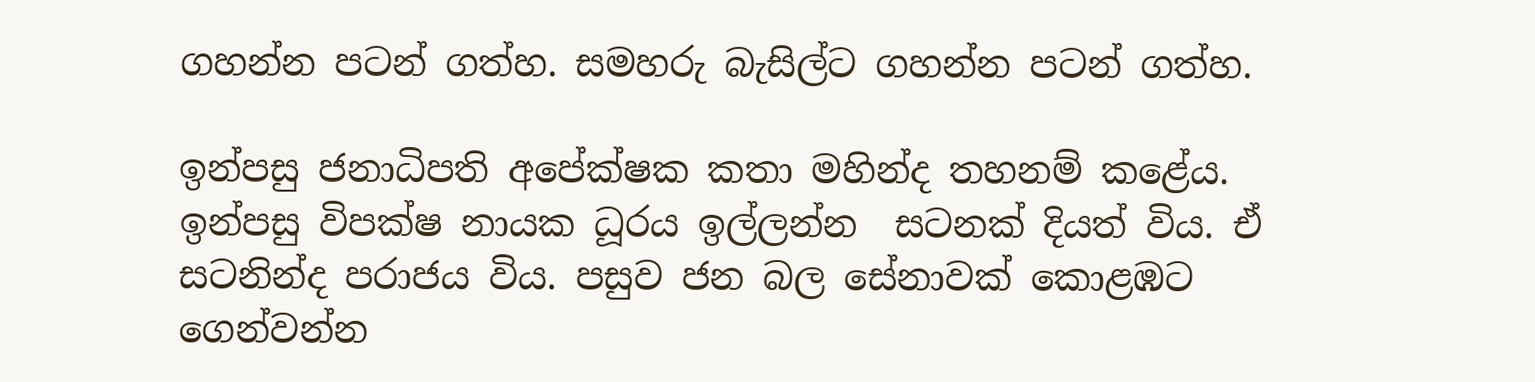ගහන්න පටන් ගත්හ. සමහරු බැසිල්ට ගහන්න පටන් ගත්හ.

ඉන්පසු ජනාධිපති අපේක්ෂක කතා මහින්ද තහනම් කළේය. ඉන්පසු විපක්ෂ නායක ධූරය ඉල්ලන්න  සටනක් දියත් විය. ඒ සටනින්ද පරාජය විය. පසුව ජන බල සේනාවක් කොළඹට ගෙන්වන්න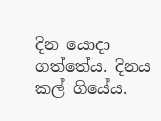දින යොදා ගත්තේය. දිනය කල් ගියේය.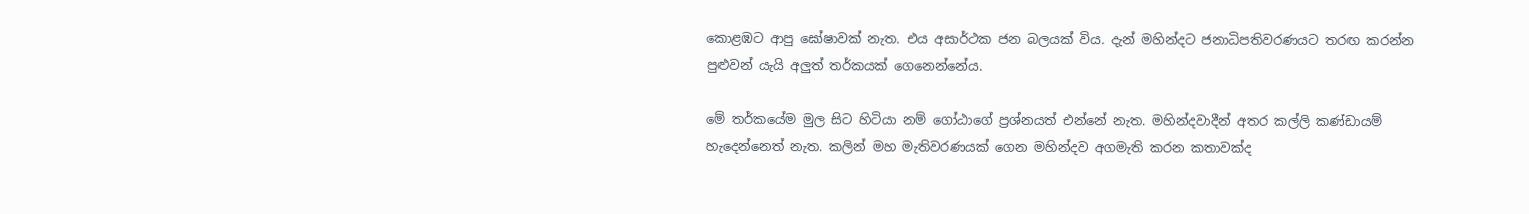කොළඹට ආපු ඝෝෂාවක් නැත. එය අසාර්ථක ජන බලයක් විය. දැන් මහින්දට ජනාධිපතිවරණයට තරඟ කරන්න පුළුවන් යැයි අලුත් තර්කයක් ගෙනෙන්නේය.

මේ තර්කයේම මුල සිට හිටියා නම් ගෝඨාගේ ප්‍රශ්නයත් එන්නේ නැත. මහින්දවාදීන් අතර කල්ලි කණ්ඩායම් හැදෙන්නෙත් නැත. කලින් මහ මැතිවරණයක් ගෙන මහින්දව අගමැති කරන කතාවක්ද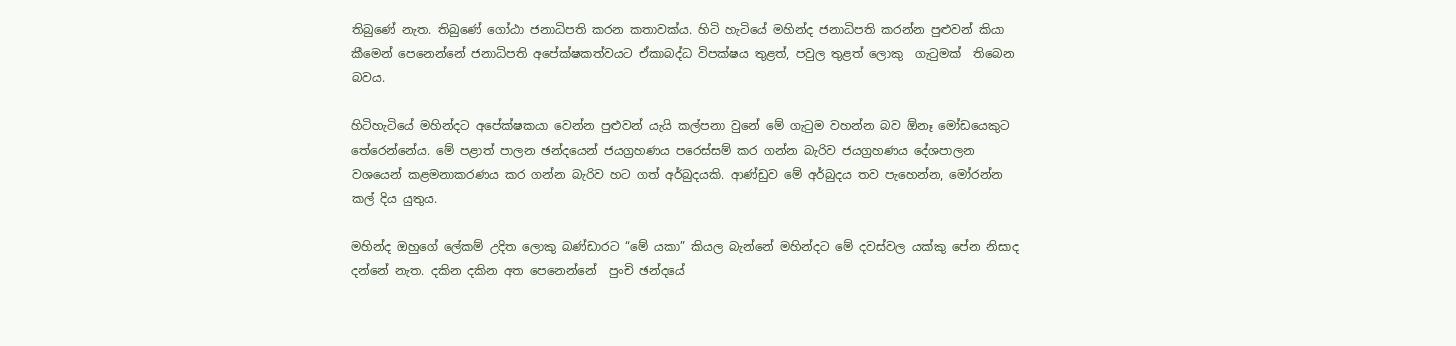තිබුණේ නැත. තිබුණේ ගෝඨා ජනාධිපති කරන කතාවක්ය. හිටි හැටියේ මහින්ද ජනාධිපති කරන්න පුළුවන් කියා කීමෙන් පෙනෙන්නේ ජනාධිපති අපේක්ෂකත්වයට ඒකාබද්ධ විපක්ෂය තුළත්, පවුල තුළත් ලොකු  ගැටුමක්  තිබෙන බවය.

හිටිහැටියේ මහින්දට අපේක්ෂකයා වෙන්න පුළුවන් යැයි කල්පනා වුනේ මේ ගැටුම වහන්න බව ඕනෑ මෝඩයෙකුට තේරෙන්නේය. මේ පළාත් පාලන ඡන්දයෙන් ජයග්‍රහණය පරෙස්සම් කර ගන්න බැරිව ජයග්‍රහණය දේශපාලන වශයෙන් කළමනාකරණය කර ගන්න බැරිව හට ගත් අර්බුදයකි. ආණ්ඩුව මේ අර්බුදය තව පැහෙන්න, මෝරන්න කල් දිය යුතුය.

මහින්ද ඔහුගේ ලේකම් උදිත ලොකු බණ්ඩාරට “මේ යකා” කියල බැන්නේ මහින්දට මේ දවස්වල යක්කු පේන නිසාද දන්නේ නැත. දකින දකින අත පෙනෙන්නේ  පුංචි ඡන්දයේ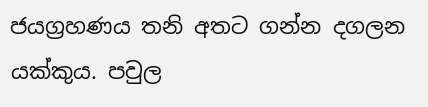ජයග්‍රහණය තනි අතට ගන්න දගලන යක්කුය. පවුල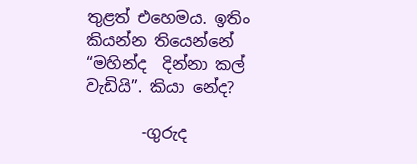තුළත් එහෙමය. ඉතිං කියන්න තියෙන්නේ “මහින්ද  දින්නා කල් වැඩියි”. කියා නේද?

       -ගුරුද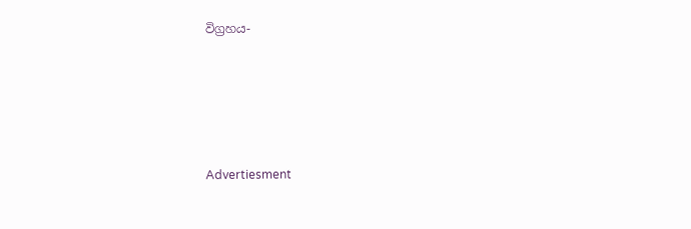විග්‍රහය-





Advertiesment